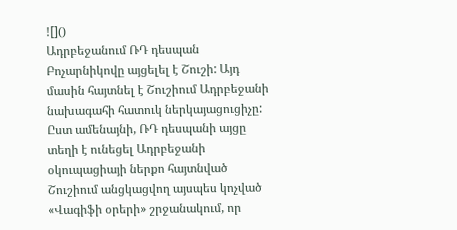![]()
Ադրբեջանում ՌԴ դեսպան Բոչարնիկովը այցելել է Շուշի: Այդ մասին հայտնել է Շուշիում Ադրբեջանի նախագահի հատուկ ներկայացուցիչը: Ըստ ամենայնի, ՌԴ դեսպանի այցը տեղի է ունեցել Ադրբեջանի օկուպացիայի ներքո հայտնված Շուշիում անցկացվող այսպես կոչված «Վագիֆի օրերի» շրջանակում, որ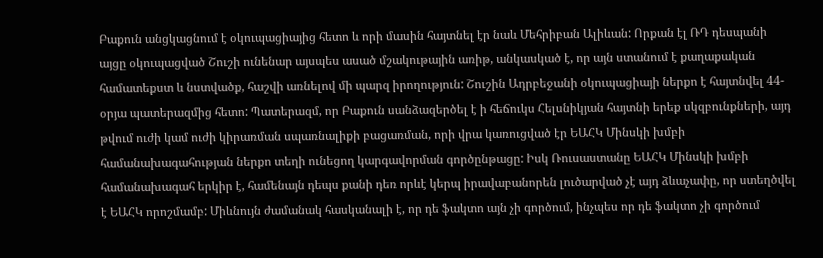Բաքուն անցկացնում է օկուպացիայից հետո և որի մասին հայտնել էր նաև Մեհրիբան Ալիևան: Որքան էլ ՌԴ դեսպանի այցը օկուպացված Շուշի ունենար այսպես ասած մշակութային առիթ, անկասկած է, որ այն ստանում է քաղաքական համատեքստ և նստվածք, հաշվի առնելով մի պարզ իրողություն: Շուշին Ադրբեջանի օկուպացիայի ներքո է հայտնվել 44-օրյա պատերազմից հետո: Պատերազմ, որ Բաքուն սանձազերծել է ի հեճուկս Հելսնիկյան հայտնի երեք սկզբունքների, այդ թվում ուժի կամ ուժի կիրառման սպառնալիքի բացառման, որի վրա կառուցված էր ԵԱՀԿ Մինսկի խմբի համանախագահության ներքո տեղի ունեցող կարգավորման գործընթացը: Իսկ Ռուսաստանը ԵԱՀԿ Մինսկի խմբի համանախագահ երկիր է, համենայն դեպս քանի դեռ որևէ կերպ իրավաբանորեն լուծարված չէ այդ ձևաչափը, որ ստեղծվել է ԵԱՀԿ որոշմամբ: Միևնույն ժամանակ հասկանալի է, որ դե ֆակտո այն չի գործում, ինչպես որ դե ֆակտո չի գործում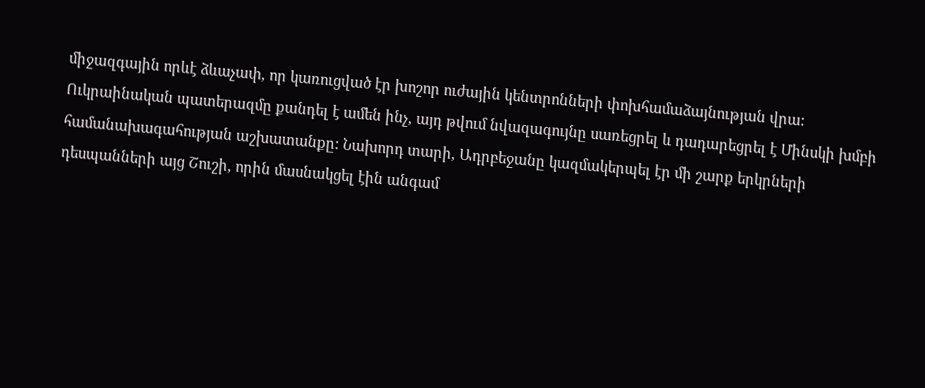միջազգային որևէ ձևաչափ, որ կառուցված էր խոշոր ուժային կենտրոնների փոխհամաձայնության վրա:
Ուկրաինական պատերազմը քանդել է ամեն ինչ, այդ թվում նվազագույնը սառեցրել և դադարեցրել է Մինսկի խմբի համանախագահության աշխատանքը: Նախորդ տարի, Ադրբեջանը կազմակերպել էր մի շարք երկրների դեսպանների այց Շուշի, որին մասնակցել էին անգամ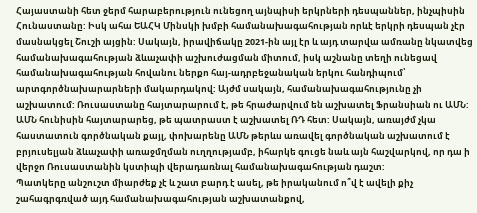Հայաստանի հետ ջերմ հարաբերություն ունեցող այնպիսի երկրների դեսպաններ, ինչպիսին Հունաստանը: Իսկ ահա ԵԱՀԿ Մինսկի խմբի համանախագահության որևէ երկրի դեսպան չէր մասնակցել Շուշի այցին: Սակայն, իրավիճակը 2021-ին այլ էր և այդ տարվա ամռանը նկատվեց համանախագահության ձևաչափի աշխուժացման միտում, իսկ աշնանը տեղի ունեցավ համանախագահության հովանու ներքո հայ-ադրբեջանական երկու հանդիպում՝ արտգործնախարարների մակարդակով: Այժմ սակայն, համանախագահությունը չի աշխատում: Ռուսաստանը հայտարարում է, թե հրաժարվում են աշխատել Ֆրանսիան ու ԱՄՆ: ԱՄՆ հունիսին հայտարարեց, թե պատրաստ է աշխատել ՌԴ հետ: Սակայն, առայժմ չկա հաստատուն գործնական քայլ, փոխարենը ԱՄՆ թերևս առավել գործնական աշխատում է բրյուսելյան ձևաչափի առաջմղման ուղղությամբ, իհարկե գուցե նաև այն հաշվարկով, որ դա ի վերջո Ռուսաստանին կստիպի վերադառնալ համանախագահության դաշտ:
Պատկերը անշուշտ միարժեք չէ և շատ բարդ է ասել, թե իրականում ո՞վ է ավելի քիչ շահագրգռված այդ համանախագահության աշխատանքով,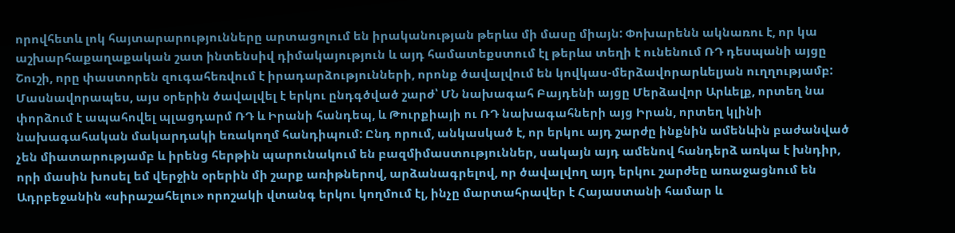որովհետև լոկ հայտարարությունները արտացոլում են իրականության թերևս մի մասը միայն: Փոխարենն ակնառու է, որ կա աշխարհաքաղաքական շատ ինտենսիվ դիմակայություն և այդ համատեքստում էլ թերևս տեղի է ունենում ՌԴ դեսպանի այցը Շուշի, որը փաստորեն զուգահեռվում է իրադարձությունների, որոնք ծավալվում են կովկաս-մերձավորարևելյան ուղղությամբ: Մասնավորապես, այս օրերին ծավալվել է երկու ընդգծված շարժ՝ ՄՆ նախագահ Բայդենի այցը Մերձավոր Արևելք, որտեղ նա փորձում է ապահովել պլացդարմ ՌԴ և Իրանի հանդեպ, և Թուրքիայի ու ՌԴ նախագահների այց Իրան, որտեղ կլինի նախագահական մակարդակի եռակողմ հանդիպում: Ընդ որում, անկասկած է, որ երկու այդ շարժը ինքնին ամենևին բաժանված չեն միատարությամբ և իրենց հերթին պարունակում են բազմիմաստություններ, սակայն այդ ամենով հանդերձ առկա է խնդիր, որի մասին խոսել եմ վերջին օրերին մի շարք առիթներով, արձանագրելով, որ ծավալվող այդ երկու շարժեը առաջացնում են Ադրբեջանին «սիրաշահելու» որոշակի վտանգ երկու կողմում էլ, ինչը մարտահրավեր է Հայաստանի համար և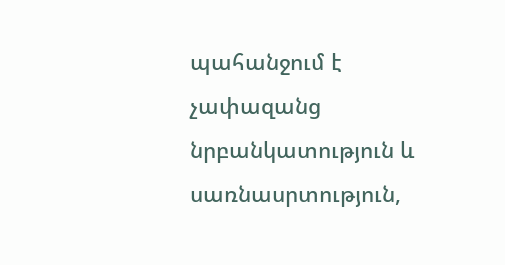պահանջում է չափազանց նրբանկատություն և սառնասրտություն,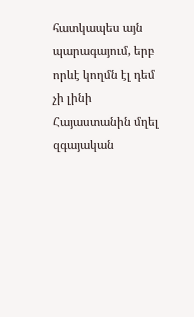հատկապես այն պարագայում, երբ որևէ կողմն էլ դեմ չի լինի Հայաստանին մղել զգայական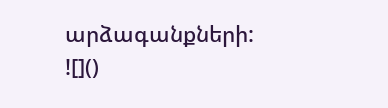արձագանքների:
![]()